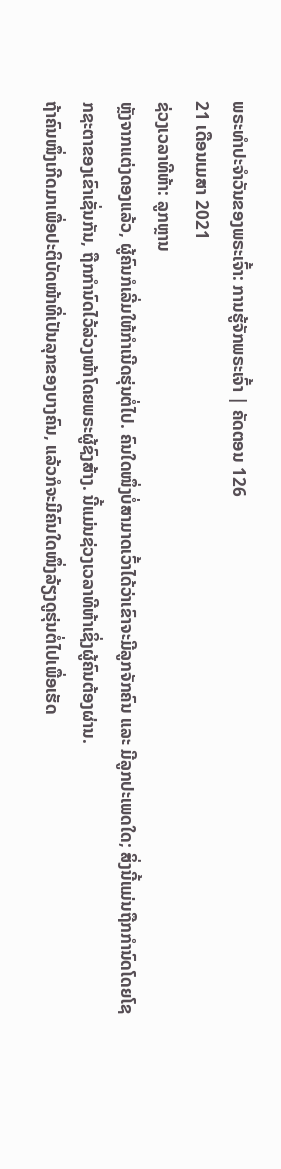ພຣະທຳປະຈຳວັນຂອງພຣະເຈົ້າ: ການຮູ້ຈັກພຣະເຈົ້າ | ຄັດຕອນ 126
21 ເດືອນເມສາ 2021
ຊ່ວງເວລາທີຫ້າ: ລູກຫຼານ
ຫຼັງຈາກແຕ່ງດອງແລ້ວ, ຜູ້ຄົນກໍເລີ່ມໃຫ້ກຳເນີດຮຸ່ນຕໍ່ໄປ. ຄົນໃດໜຶ່ງບໍ່ສາມາດເວົ້າໄດ້ວ່າເຂົາຈະມີລູກຈັກຄົນ ແລະ ມີລູກປະເພດໃດ; ສິ່ງນີ້ແມ່ນຖືກກຳນົດໂດຍໂຊກຊະຕາຂອງເຂົາເຊັ່ນກັນ, ຖືກກຳນົດໄວ້ລ່ວງໜ້າໂດຍພຣະຜູ້ຊົງສ້າງ. ນີ້ແມ່ນຊ່ວງເວລາທີຫ້າເຊິ່ງຜູ້ຄົນຕ້ອງຜ່ານ.
ຖ້າຄົນໜຶ່ງເກີດມາເພື່ອປະຕິບັດໜ້າທີ່ເປັນລຸກຂອງບາງຄົນ, ແລ້ວກໍຈະມີຄົນໃດໜຶ່ງລ້ຽງດູຮຸ່ນຕໍ່ໄປເພື່ອເຮັດ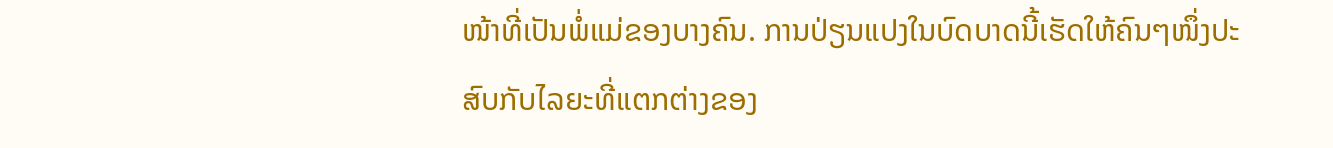ໜ້າທີ່ເປັນພໍ່ແມ່ຂອງບາງຄົນ. ການປ່ຽນແປງໃນບົດບາດນີ້ເຮັດໃຫ້ຄົນໆໜຶ່ງປະສົບກັບໄລຍະທີ່ແຕກຕ່າງຂອງ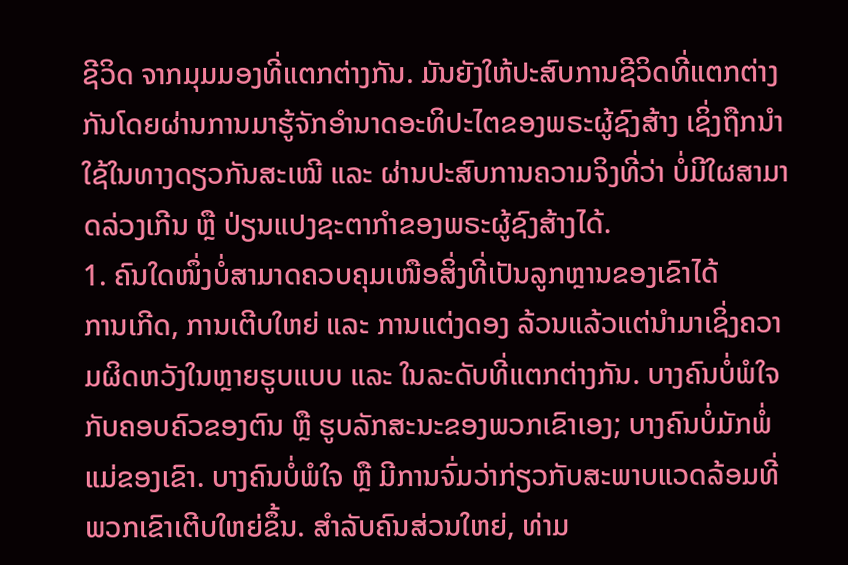ຊີວິດ ຈາກມຸມມອງທີ່ແຕກຕ່າງກັນ. ມັນຍັງໃຫ້ປະສົບການຊີວິດທີ່ແຕກຕ່າງກັນໂດຍຜ່ານການມາຮູ້ຈັກອຳນາດອະທິປະໄຕຂອງພຣະຜູ້ຊົງສ້າງ ເຊິ່ງຖືກນຳໃຊ້ໃນທາງດຽວກັນສະເໝີ ແລະ ຜ່ານປະສົບການຄວາມຈິງທີ່ວ່າ ບໍ່ມີໃຜສາມາດລ່ວງເກີນ ຫຼື ປ່ຽນແປງຊະຕາກຳຂອງພຣະຜູ້ຊົງສ້າງໄດ້.
1. ຄົນໃດໜຶ່ງບໍ່ສາມາດຄວບຄຸມເໜືອສິ່ງທີ່ເປັນລູກຫຼານຂອງເຂົາໄດ້
ການເກີດ, ການເຕີບໃຫຍ່ ແລະ ການແຕ່ງດອງ ລ້ວນແລ້ວແຕ່ນຳມາເຊິ່ງຄວາມຜິດຫວັງໃນຫຼາຍຮູບແບບ ແລະ ໃນລະດັບທີ່ແຕກຕ່າງກັນ. ບາງຄົນບໍ່ພໍໃຈກັບຄອບຄົວຂອງຕົນ ຫຼື ຮູບລັກສະນະຂອງພວກເຂົາເອງ; ບາງຄົນບໍ່ມັກພໍ່ແມ່ຂອງເຂົາ. ບາງຄົນບໍ່ພໍໃຈ ຫຼື ມີການຈົ່ມວ່າກ່ຽວກັບສະພາບແວດລ້ອມທີ່ພວກເຂົາເຕີບໃຫຍ່ຂຶ້ນ. ສໍາລັບຄົນສ່ວນໃຫຍ່, ທ່າມ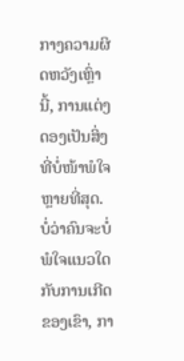ກາງຄວາມຜິດຫວັງເຫຼົ່ານີ້, ການແຕ່ງດອງເປັນສິ່ງທີ່ບໍ່ໜ້າພໍໃຈຫຼາຍທີ່ສຸດ. ບໍ່ວ່າຄົນຈະບໍ່ພໍໃຈແນວໃດກັບການເກີດຂອງເຂົາ, ກາ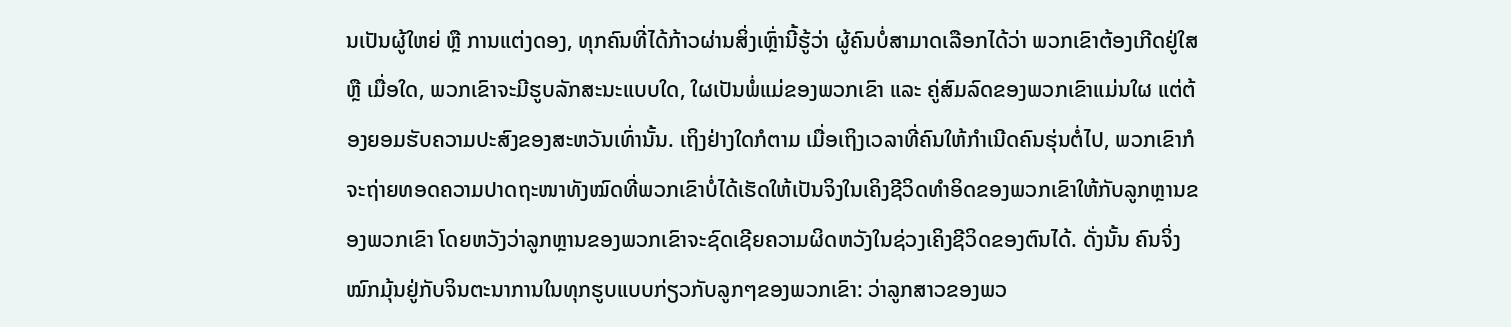ນເປັນຜູ້ໃຫຍ່ ຫຼື ການແຕ່ງດອງ, ທຸກຄົນທີ່ໄດ້ກ້າວຜ່ານສິ່ງເຫຼົ່ານີ້ຮູ້ວ່າ ຜູ້ຄົນບໍ່ສາມາດເລືອກໄດ້ວ່າ ພວກເຂົາຕ້ອງເກີດຢູ່ໃສ ຫຼື ເມື່ອໃດ, ພວກເຂົາຈະມີຮູບລັກສະນະແບບໃດ, ໃຜເປັນພໍ່ແມ່ຂອງພວກເຂົາ ແລະ ຄູ່ສົມລົດຂອງພວກເຂົາແມ່ນໃຜ ແຕ່ຕ້ອງຍອມຮັບຄວາມປະສົງຂອງສະຫວັນເທົ່ານັ້ນ. ເຖິງຢ່າງໃດກໍຕາມ ເມື່ອເຖິງເວລາທີ່ຄົນໃຫ້ກຳເນີດຄົນຮຸ່ນຕໍ່ໄປ, ພວກເຂົາກໍຈະຖ່າຍທອດຄວາມປາດຖະໜາທັງໝົດທີ່ພວກເຂົາບໍ່ໄດ້ເຮັດໃຫ້ເປັນຈິງໃນເຄິງຊີວິດທຳອິດຂອງພວກເຂົາໃຫ້ກັບລູກຫຼານຂອງພວກເຂົາ ໂດຍຫວັງວ່າລູກຫຼານຂອງພວກເຂົາຈະຊົດເຊີຍຄວາມຜິດຫວັງໃນຊ່ວງເຄິງຊີວິດຂອງຕົນໄດ້. ດັ່ງນັ້ນ ຄົນຈິ່ງໝົກມຸ້ນຢູ່ກັບຈິນຕະນາການໃນທຸກຮູບແບບກ່ຽວກັບລູກໆຂອງພວກເຂົາ: ວ່າລູກສາວຂອງພວ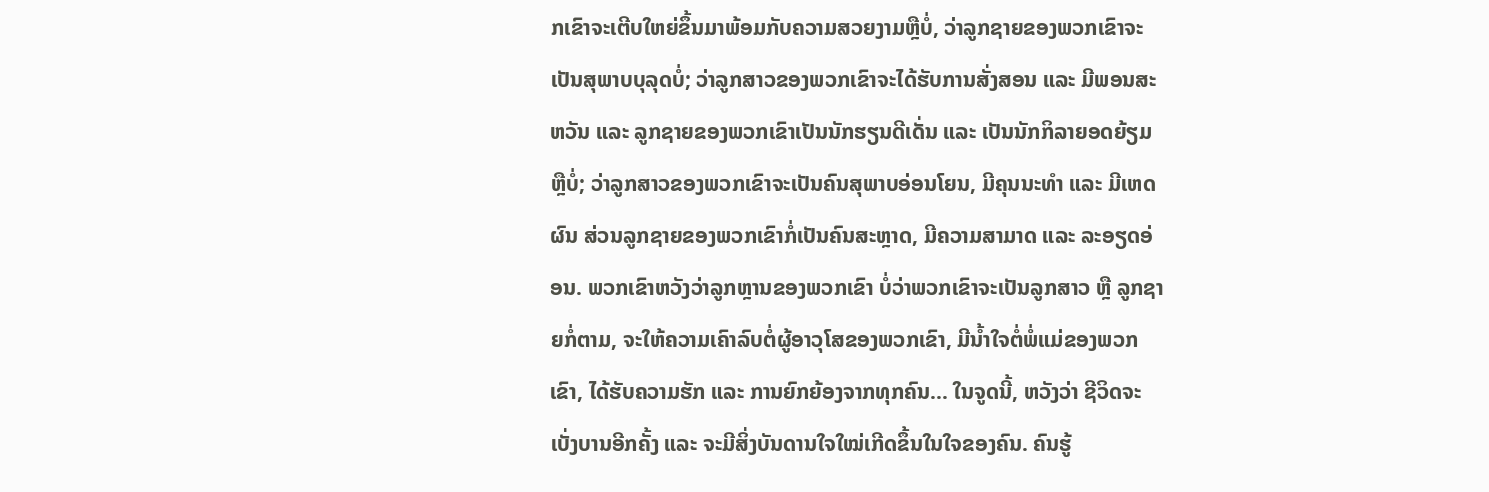ກເຂົາຈະເຕີບໃຫຍ່ຂຶ້ນມາພ້ອມກັບຄວາມສວຍງາມຫຼືບໍ່, ວ່າລູກຊາຍຂອງພວກເຂົາຈະເປັນສຸພາບບຸລຸດບໍ່; ວ່າລູກສາວຂອງພວກເຂົາຈະໄດ້ຮັບການສັ່ງສອນ ແລະ ມີພອນສະຫວັນ ແລະ ລູກຊາຍຂອງພວກເຂົາເປັນນັກຮຽນດີເດັ່ນ ແລະ ເປັນນັກກິລາຍອດຍ້ຽມຫຼືບໍ່; ວ່າລູກສາວຂອງພວກເຂົາຈະເປັນຄົນສຸພາບອ່ອນໂຍນ, ມີຄຸນນະທຳ ແລະ ມີເຫດຜົນ ສ່ວນລູກຊາຍຂອງພວກເຂົາກໍ່ເປັນຄົນສະຫຼາດ, ມີຄວາມສາມາດ ແລະ ລະອຽດອ່ອນ. ພວກເຂົາຫວັງວ່າລູກຫຼານຂອງພວກເຂົາ ບໍ່ວ່າພວກເຂົາຈະເປັນລູກສາວ ຫຼື ລູກຊາຍກໍ່ຕາມ, ຈະໃຫ້ຄວາມເຄົາລົບຕໍ່ຜູ້ອາວຸໂສຂອງພວກເຂົາ, ມີນ້ຳໃຈຕໍ່ພໍ່ແມ່ຂອງພວກເຂົາ, ໄດ້ຮັບຄວາມຮັກ ແລະ ການຍົກຍ້ອງຈາກທຸກຄົນ... ໃນຈູດນີ້, ຫວັງວ່າ ຊີວິດຈະເບັ່ງບານອີກຄັ້ງ ແລະ ຈະມີສິ່ງບັນດານໃຈໃໝ່ເກີດຂຶ້ນໃນໃຈຂອງຄົນ. ຄົນຮູ້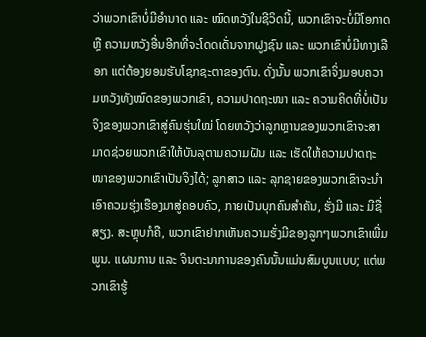ວ່າພວກເຂົາບໍ່ມີອຳນາດ ແລະ ໝົດຫວັງໃນຊີວິດນີ້, ພວກເຂົາຈະບໍ່ມີໂອກາດ ຫຼື ຄວາມຫວັງອື່ນອີກທີ່ຈະໂດດເດັ່ນຈາກຝູງຊົນ ແລະ ພວກເຂົາບໍ່ມີທາງເລືອກ ແຕ່ຕ້ອງຍອມຮັບໂຊກຊະຕາຂອງຕົນ. ດັ່ງນັ້ນ ພວກເຂົາຈິ່ງມອບຄວາມຫວັງທັງໝົດຂອງພວກເຂົາ, ຄວາມປາດຖະໜາ ແລະ ຄວາມຄິດທີ່ບໍ່ເປັນຈິງຂອງພວກເຂົາສູ່ຄົນຮຸ່ນໃໝ່ ໂດຍຫວັງວ່າລູກຫຼານຂອງພວກເຂົາຈະສາມາດຊ່ວຍພວກເຂົາໃຫ້ບັນລຸຕາມຄວາມຝັນ ແລະ ເຮັດໃຫ້ຄວາມປາດຖະໜາຂອງພວກເຂົາເປັນຈິງໄດ້; ລູກສາວ ແລະ ລຸກຊາຍຂອງພວກເຂົາຈະນຳເອົາຄວມຮຸ່ງເຮືອງມາສູ່ຄອບຄົວ, ກາຍເປັນບຸກຄົນສຳຄັນ, ຮັ່ງມີ ແລະ ມີຊື່ສຽງ. ສະຫຼຸບກໍຄື, ພວກເຂົາຢາກເຫັນຄວາມຮັ່ງມີຂອງລູກໆພວກເຂົາເພີ່ມພູນ. ແຜນການ ແລະ ຈິນຕະນາການຂອງຄົນນັ້ນແມ່ນສົມບູນແບບ; ແຕ່ພວກເຂົາຮູ້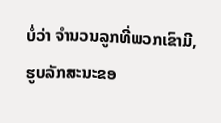ບໍ່ວ່າ ຈຳນວນລູກທີ່ພວກເຂົາມີ, ຮູບລັກສະນະຂອ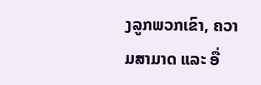ງລູກພວກເຂົາ, ຄວາມສາມາດ ແລະ ອື່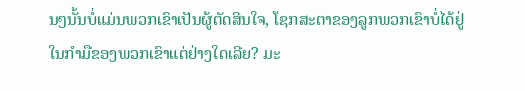ນໆນັ້ນບໍ່ແມ່ນພວກເຂົາເປັນຜູ້ຕັດສິນໃຈ, ໂຊກສະຕາຂອງລູກພວກເຂົາບໍ່ໄດ້ຢູ່ໃນກໍາມືຂອງພວກເຂົາແຕ່ຢ່າງໃດເລີຍ? ມະ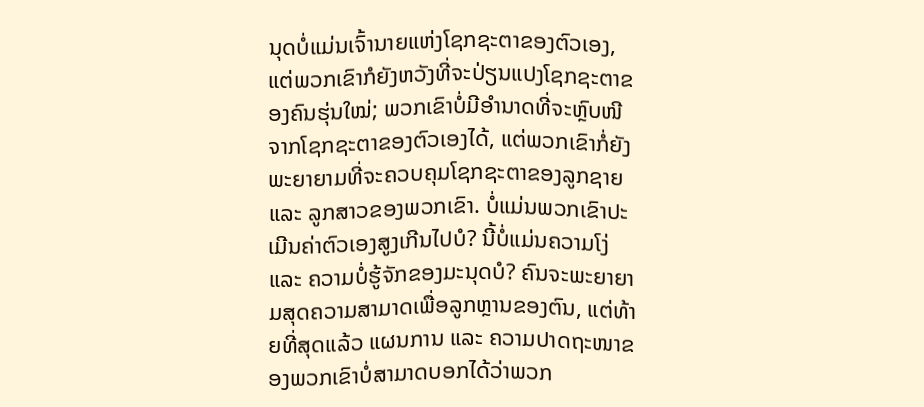ນຸດບໍ່ແມ່ນເຈົ້ານາຍແຫ່ງໂຊກຊະຕາຂອງຕົວເອງ, ແຕ່ພວກເຂົາກໍຍັງຫວັງທີ່ຈະປ່ຽນແປງໂຊກຊະຕາຂອງຄົນຮຸ່ນໃໝ່; ພວກເຂົາບໍ່ມີອຳນາດທີ່ຈະຫຼົບໜີຈາກໂຊກຊະຕາຂອງຕົວເອງໄດ້, ແຕ່ພວກເຂົາກໍ່ຍັງພະຍາຍາມທີ່ຈະຄວບຄຸມໂຊກຊະຕາຂອງລູກຊາຍ ແລະ ລູກສາວຂອງພວກເຂົາ. ບໍ່ແມ່ນພວກເຂົາປະເມີນຄ່າຕົວເອງສູງເກີນໄປບໍ? ນີ້ບໍ່ແມ່ນຄວາມໂງ່ ແລະ ຄວາມບໍ່ຮູ້ຈັກຂອງມະນຸດບໍ? ຄົນຈະພະຍາຍາມສຸດຄວາມສາມາດເພື່ອລູກຫຼານຂອງຕົນ, ແຕ່ທ້າຍທີ່ສຸດແລ້ວ ແຜນການ ແລະ ຄວາມປາດຖະໜາຂອງພວກເຂົາບໍ່ສາມາດບອກໄດ້ວ່າພວກ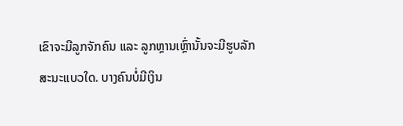ເຂົາຈະມີລູກຈັກຄົນ ແລະ ລູກຫຼານເຫຼົ່ານັ້ນຈະມີຮູບລັກສະນະແບວໃດ. ບາງຄົນບໍ່ມີເງິນ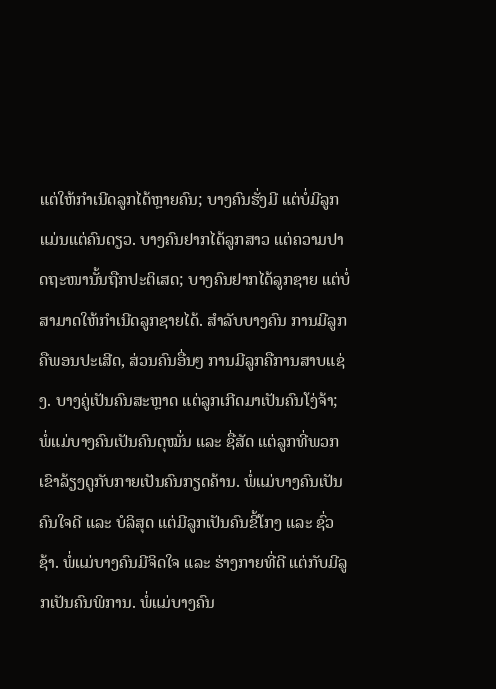ແຕ່ໃຫ້ກຳເນີດລູກໄດ້ຫຼາຍຄົນ; ບາງຄົນຮັ່ງມີ ແຕ່ບໍ່ມີລູກແມ່ນແຕ່ຄົນດຽວ. ບາງຄົນຢາກໄດ້ລູກສາວ ແຕ່ຄວາມປາດຖະໜານັ້ນຖືກປະຕິເສດ; ບາງຄົນຢາກໄດ້ລູກຊາຍ ແຕ່ບໍ່ສາມາດໃຫ້ກຳເນີດລູກຊາຍໄດ້. ສຳລັບບາງຄົນ ການມີລູກຄືພອນປະເສີດ, ສ່ວນຄົນອື່ນໆ ການມີລູກຄືການສາບແຊ່ງ. ບາງຄູ່ເປັນຄົນສະຫຼາດ ແຕ່ລູກເກີດມາເປັນຄົນໂງ່ຈ້າ; ພໍ່ແມ່ບາງຄົນເປັນຄົນດຸໝັ່ນ ແລະ ຊື່ສັດ ແຕ່ລູກທີ່ພວກເຂົາລ້ຽງດູກັບກາຍເປັນຄົນກຽດຄ້ານ. ພໍ່ແມ່ບາງຄົນເປັນຄົນໃຈດີ ແລະ ບໍລິສຸດ ແຕ່ມີລູກເປັນຄົນຂີ້ໂກງ ແລະ ຊົ່ວຊ້າ. ພໍ່ແມ່ບາງຄົນມີຈິດໃຈ ແລະ ຮ່າງກາຍທີ່ດີ ແຕ່ກັບມີລູກເປັນຄົນພິການ. ພໍ່ແມ່ບາງຄົນ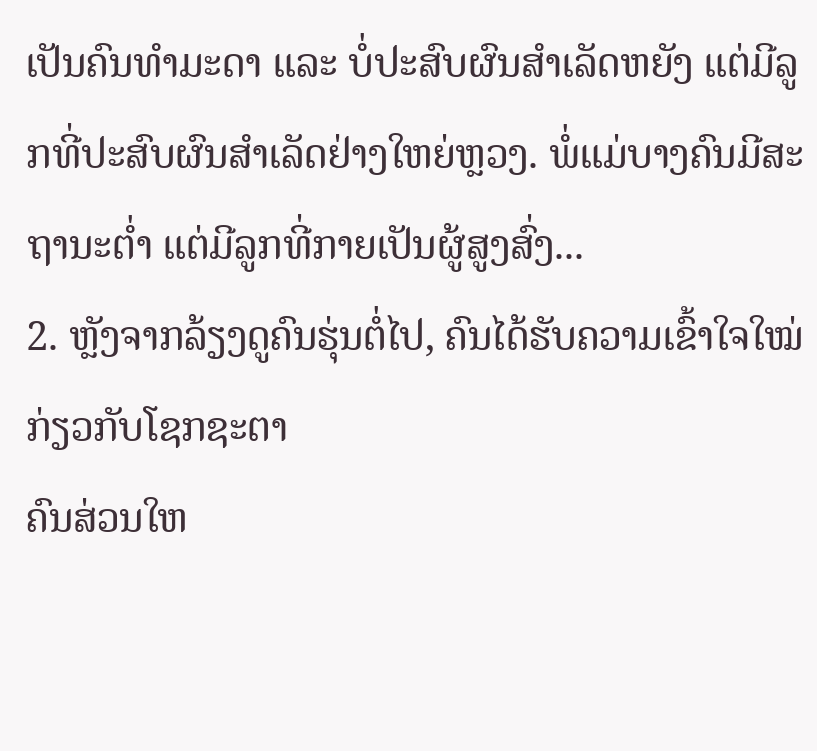ເປັນຄົນທຳມະດາ ແລະ ບໍ່ປະສົບຜົນສຳເລັດຫຍັງ ແຕ່ມີລູກທີ່ປະສົບຜົນສໍາເລັດຢ່າງໃຫຍ່ຫຼວງ. ພໍ່ແມ່ບາງຄົນມີສະຖານະຕ່ຳ ແຕ່ມີລູກທີ່ກາຍເປັນຜູ້ສູງສົ່ງ...
2. ຫຼັງຈາກລ້ຽງດູຄົນຮຸ່ນຕໍ່ໄປ, ຄົນໄດ້ຮັບຄວາມເຂົ້າໃຈໃໝ່ກ່ຽວກັບໂຊກຊະຕາ
ຄົນສ່ວນໃຫ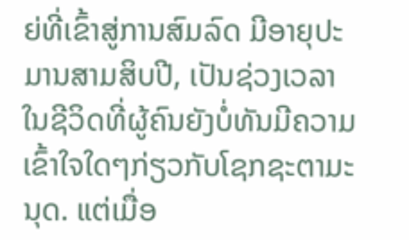ຍ່ທີ່ເຂົ້າສູ່ການສົມລົດ ມີອາຍຸປະມານສາມສິບປີ, ເປັນຊ່ວງເວລາໃນຊີວິດທີ່ຜູ້ຄົນຍັງບໍ່ທັນມີຄວາມເຂົ້າໃຈໃດໆກ່ຽວກັບໂຊກຊະຕາມະນຸດ. ແຕ່ເມື່ອ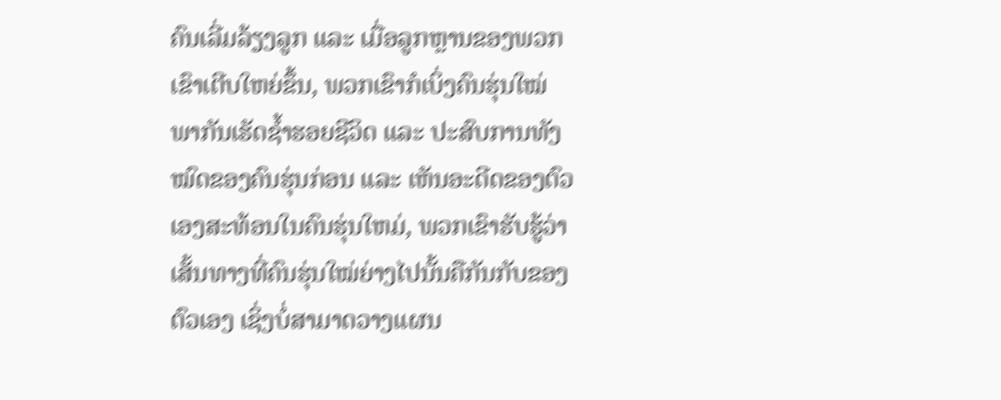ຄົນເລີ່ມລ້ຽງລູກ ແລະ ເມື່ອລູກຫຼານຂອງພວກເຂົາເຕີບໃຫຍ່ຂຶ້ນ, ພວກເຂົາກໍເບິ່ງຄົນຮຸ່ນໃໝ່ພາກັນເຮັດຊ້ຳຮອຍຊີວິດ ແລະ ປະສົບການທັງໝົດຂອງຄົນຮຸ່ນກ່ອນ ແລະ ເຫັນອະດີດຂອງຕົວເອງສະທ້ອນໃນຄົນຮຸ່ນໃຫມ່, ພວກເຂົາຮັບຮູ້ວ່າເສັ້ນທາງທີ່ຄົນຮຸ່ນໃໝ່ຍ່າງໄປນັ້ນຄືກັນກັບຂອງຕົວເອງ ເຊິ່ງບໍ່ສາມາດວາງແຜນ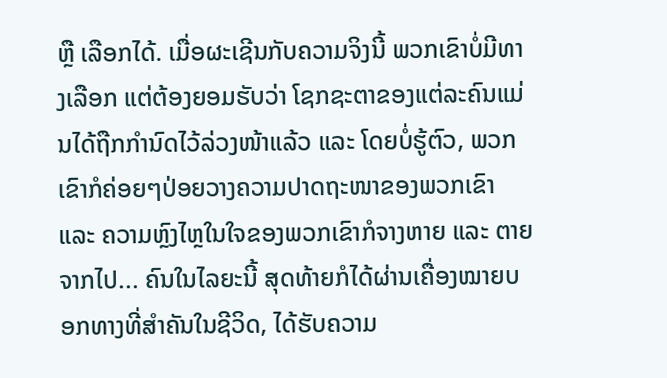ຫຼື ເລືອກໄດ້. ເມື່ອຜະເຊີນກັບຄວາມຈິງນີ້ ພວກເຂົາບໍ່ມີທາງເລືອກ ແຕ່ຕ້ອງຍອມຮັບວ່າ ໂຊກຊະຕາຂອງແຕ່ລະຄົນແມ່ນໄດ້ຖືກກຳນົດໄວ້ລ່ວງໜ້າແລ້ວ ແລະ ໂດຍບໍ່ຮູ້ຕົວ, ພວກເຂົາກໍຄ່ອຍໆປ່ອຍວາງຄວາມປາດຖະໜາຂອງພວກເຂົາ ແລະ ຄວາມຫຼົງໄຫຼໃນໃຈຂອງພວກເຂົາກໍຈາງຫາຍ ແລະ ຕາຍຈາກໄປ... ຄົນໃນໄລຍະນີ້ ສຸດທ້າຍກໍໄດ້ຜ່ານເຄື່ອງໝາຍບອກທາງທີ່ສຳຄັນໃນຊີວິດ, ໄດ້ຮັບຄວາມ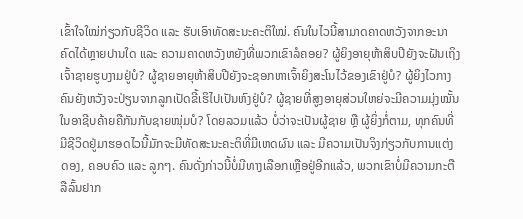ເຂົ້າໃຈໃໝ່ກ່ຽວກັບຊີວິດ ແລະ ຮັບເອົາທັດສະນະຄະຕິໃໝ່. ຄົນໃນໄວນີ້ສາມາດຄາດຫວັງຈາກອະນາຄົດໄດ້ຫຼາຍປານໃດ ແລະ ຄວາມຄາດຫວັງຫຍັງທີ່ພວກເຂົາລໍຄອຍ? ຜູ້ຍິງອາຍຸຫ້າສິບປີຍັງຈະຝັນເຖິງເຈົ້າຊາຍຮູບງາມຢູ່ບໍ? ຜູ້ຊາຍອາຍຸຫ້າສິບປີຍັງຈະຊອກຫາເຈົ້າຍິງສະໂນໄວ້ຂອງເຂົາຢູ່ບໍ? ຜູ້ຍິງໄວກາງຄົນຍັງຫວັງຈະປ່ຽນຈາກລູກເປັດຂີ້ເຮິໄປເປັນຫົງຢູ່ບໍ? ຜູ້ຊາຍທີ່ສູງອາຍຸສ່ວນໃຫຍ່ຈະມີຄວາມມຸ່ງໝັ້ນໃນອາຊີບຄ້າຍຄືກັນກັບຊາຍໜຸ່ມບໍ? ໂດຍລວມແລ້ວ ບໍ່ວ່າຈະເປັນຜູ້ຊາຍ ຫຼື ຜູ້ຍິ່ງກໍ່ຕາມ, ທຸກຄົນທີ່ມີຊີວິດຢູ່ມາຮອດໄວນີ້ມັກຈະມີທັດສະນະຄະຕິທີ່ມີເຫດຜົນ ແລະ ມີຄວາມເປັນຈິງກ່ຽວກັບການແຕ່ງດອງ, ຄອບຄົວ ແລະ ລູກໆ. ຄົນດັ່ງກ່າວນີ້ບໍ່ມີທາງເລືອກເຫຼືອຢູ່ອີກແລ້ວ, ພວກເຂົາບໍ່ມີຄວາມກະຕືລືລົ້ນຢາກ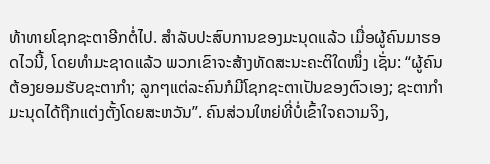ທ້າທາຍໂຊກຊະຕາອີກຕໍ່ໄປ. ສໍາລັບປະສົບການຂອງມະນຸດແລ້ວ ເມື່ອຜູ້ຄົນມາຮອດໄວນີ້, ໂດຍທໍາມະຊາດແລ້ວ ພວກເຂົາຈະສ້າງທັດສະນະຄະຕິໃດໜຶ່ງ ເຊັ່ນ: “ຜູ້ຄົນຕ້ອງຍອມຮັບຊະຕາກຳ; ລູກໆແຕ່ລະຄົນກໍມີໂຊກຊະຕາເປັນຂອງຕົວເອງ; ຊະຕາກຳມະນຸດໄດ້ຖືກແຕ່ງຕັ້ງໂດຍສະຫວັນ”. ຄົນສ່ວນໃຫຍ່ທີ່ບໍ່ເຂົ້າໃຈຄວາມຈິງ,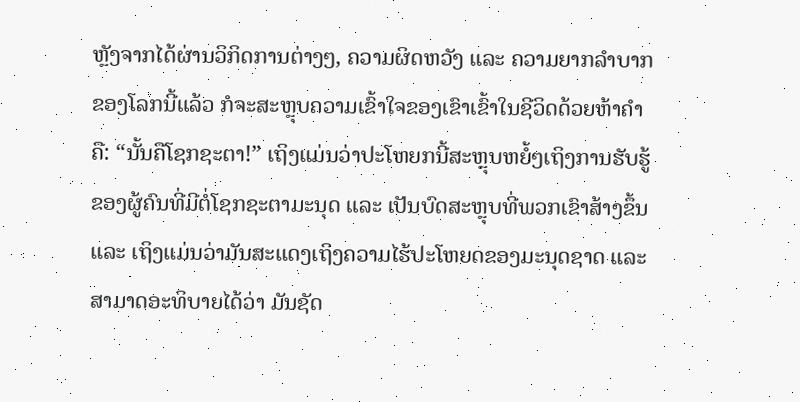ຫຼັງຈາກໄດ້ຜ່ານວິກິດການຕ່າງໆ, ຄວາມຜິດຫວັງ ແລະ ຄວາມຍາກລຳບາກຂອງໂລກນີ້ແລ້ວ ກໍຈະສະຫຼຸບຄວາມເຂົ້າໃຈຂອງເຂົາເຂົ້າໃນຊີວິດດ້ວຍຫ້າຄຳຄື: “ນັ້ນຄືໂຊກຊະຕາ!” ເຖິງແມ່ນວ່າປະໂຫຍກນີ້ສະຫຼຸບຫຍໍ້ໆເຖິງການຮັບຮູ້ຂອງຜູ້ຄົນທີ່ມີຕໍ່ໂຊກຊະຕາມະນຸດ ແລະ ເປັນບົດສະຫຼຸບທີ່ພວກເຂົາສ້າງຂຶ້ນ ແລະ ເຖິງແມ່ນວ່າມັນສະແດງເຖິງຄວາມໄຮ້ປະໂຫຍດຂອງມະນຸດຊາດ ແລະ ສາມາດອະທິບາຍໄດ້ວ່າ ມັນຊັດ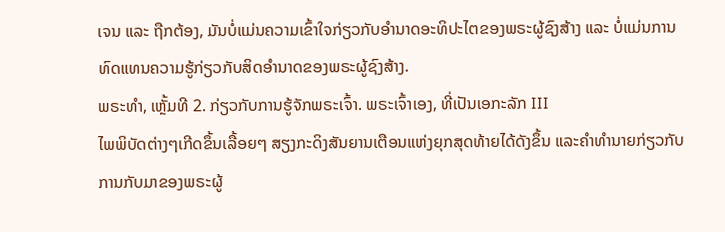ເຈນ ແລະ ຖືກຕ້ອງ, ມັນບໍ່ແມ່ນຄວາມເຂົ້າໃຈກ່ຽວກັບອຳນາດອະທິປະໄຕຂອງພຣະຜູ້ຊົງສ້າງ ແລະ ບໍ່ແມ່ນການທົດແທນຄວາມຮູ້ກ່ຽວກັບສິດອຳນາດຂອງພຣະຜູ້ຊົງສ້າງ.
ພຣະທຳ, ເຫຼັ້ມທີ 2. ກ່ຽວກັບການຮູ້ຈັກພຣະເຈົ້າ. ພຣະເຈົ້າເອງ, ທີ່ເປັນເອກະລັກ III
ໄພພິບັດຕ່າງໆເກີດຂຶ້ນເລື້ອຍໆ ສຽງກະດິງສັນຍານເຕືອນແຫ່ງຍຸກສຸດທ້າຍໄດ້ດັງຂຶ້ນ ແລະຄໍາທໍານາຍກ່ຽວກັບການກັບມາຂອງພຣະຜູ້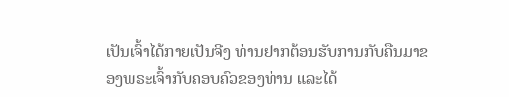ເປັນເຈົ້າໄດ້ກາຍເປັນຈີງ ທ່ານຢາກຕ້ອນຮັບການກັບຄືນມາຂອງພຣະເຈົ້າກັບຄອບຄົວຂອງທ່ານ ແລະໄດ້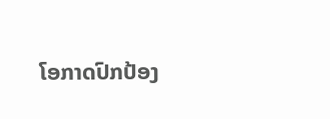ໂອກາດປົກປ້ອງ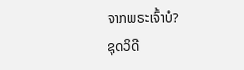ຈາກພຣະເຈົ້າບໍ?
ຊຸດວິດີ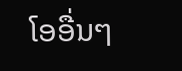ໂອອື່ນໆ